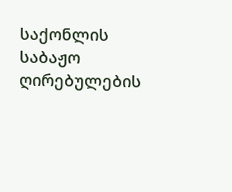საქონლის საბაჟო ღირებულების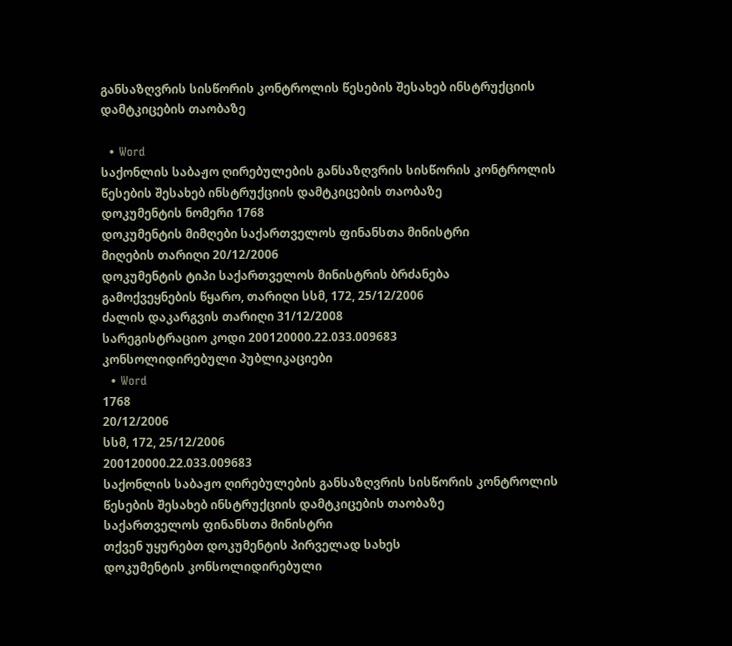განსაზღვრის სისწორის კონტროლის წესების შესახებ ინსტრუქციის დამტკიცების თაობაზე

  • Word
საქონლის საბაჟო ღირებულების განსაზღვრის სისწორის კონტროლის წესების შესახებ ინსტრუქციის დამტკიცების თაობაზე
დოკუმენტის ნომერი 1768
დოკუმენტის მიმღები საქართველოს ფინანსთა მინისტრი
მიღების თარიღი 20/12/2006
დოკუმენტის ტიპი საქართველოს მინისტრის ბრძანება
გამოქვეყნების წყარო, თარიღი სსმ, 172, 25/12/2006
ძალის დაკარგვის თარიღი 31/12/2008
სარეგისტრაციო კოდი 200120000.22.033.009683
კონსოლიდირებული პუბლიკაციები
  • Word
1768
20/12/2006
სსმ, 172, 25/12/2006
200120000.22.033.009683
საქონლის საბაჟო ღირებულების განსაზღვრის სისწორის კონტროლის წესების შესახებ ინსტრუქციის დამტკიცების თაობაზე
საქართველოს ფინანსთა მინისტრი
თქვენ უყურებთ დოკუმენტის პირველად სახეს
დოკუმენტის კონსოლიდირებული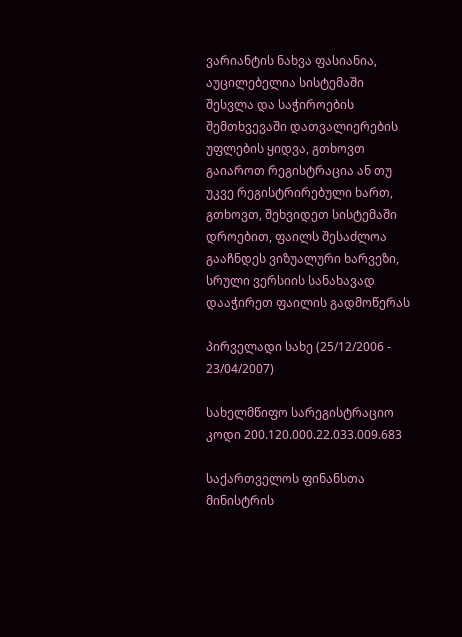ვარიანტის ნახვა ფასიანია, აუცილებელია სისტემაში შესვლა და საჭიროების შემთხვევაში დათვალიერების უფლების ყიდვა, გთხოვთ გაიაროთ რეგისტრაცია ან თუ უკვე რეგისტრირებული ხართ, გთხოვთ, შეხვიდეთ სისტემაში
დროებით, ფაილს შესაძლოა გააჩნდეს ვიზუალური ხარვეზი, სრული ვერსიის სანახავად დააჭირეთ ფაილის გადმოწერას

პირველადი სახე (25/12/2006 - 23/04/2007)

სახელმწიფო სარეგისტრაციო კოდი 200.120.000.22.033.009.683

საქართველოს ფინანსთა მინისტრის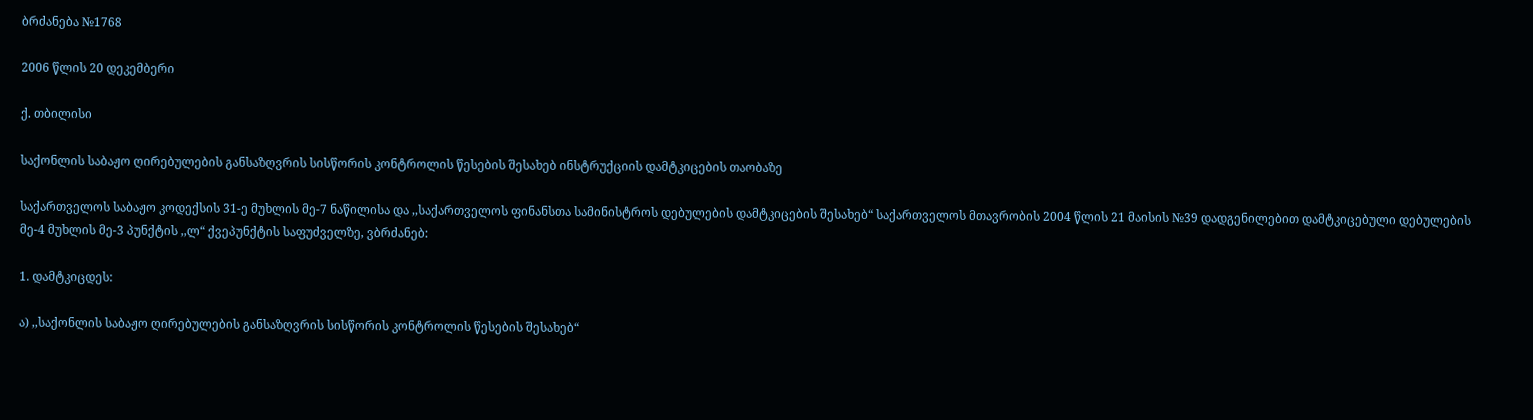ბრძანება №1768

2006 წლის 20 დეკემბერი

ქ. თბილისი

საქონლის საბაჟო ღირებულების განსაზღვრის სისწორის კონტროლის წესების შესახებ ინსტრუქციის დამტკიცების თაობაზე

საქართველოს საბაჟო კოდექსის 31-ე მუხლის მე-7 ნაწილისა და ,,საქართველოს ფინანსთა სამინისტროს დებულების დამტკიცების შესახებ“ საქართველოს მთავრობის 2004 წლის 21 მაისის №39 დადგენილებით დამტკიცებული დებულების მე-4 მუხლის მე-3 პუნქტის ,,ლ“ ქვეპუნქტის საფუძველზე, ვბრძანებ:

1. დამტკიცდეს:

ა) ,,საქონლის საბაჟო ღირებულების განსაზღვრის სისწორის კონტროლის წესების შესახებ“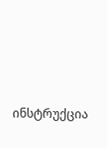ინსტრუქცია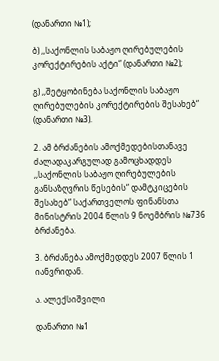(დანართი №1);

ბ) ,,საქონლის საბაჟო ღირებულების კორექტირების აქტი“ (დანართი №2);

გ) ,,შეტყობინება საქონლის საბაჟო ღირებულების კორექტირების შესახებ“ (დანართი №3).

2. ამ ბრძანების ამოქმედებისთანავე ძალადაკარგულად გამოცხადდეს ,,საქონლის საბაჟო ღირებულების განსაზღვრის წესების“ დამტკიცების შესახებ“ საქართველოს ფინანსთა მინისტრის 2004 წლის 9 ნოემბრის №736 ბრძანება.

3. ბრძანება ამოქმედდეს 2007 წლის 1 იანვრიდან.

ა. ალექსიშვილი

დანართი №1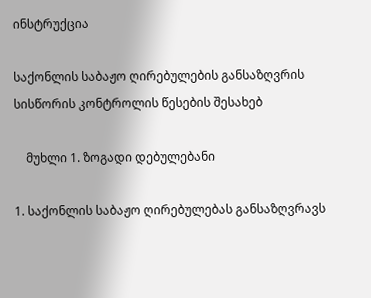ინსტრუქცია

საქონლის საბაჟო ღირებულების განსაზღვრის სისწორის კონტროლის წესების შესახებ

    მუხლი 1. ზოგადი დებულებანი

1. საქონლის საბაჟო ღირებულებას განსაზღვრავს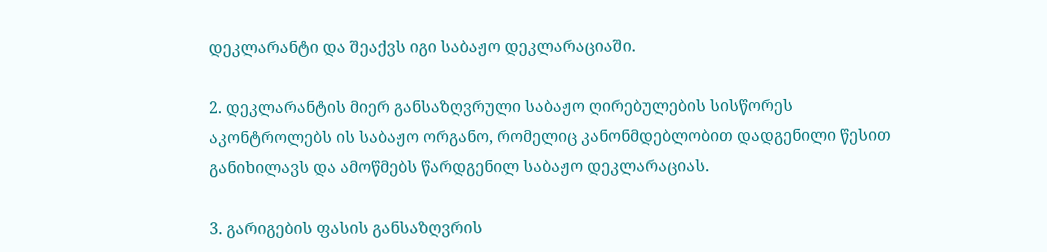დეკლარანტი და შეაქვს იგი საბაჟო დეკლარაციაში.

2. დეკლარანტის მიერ განსაზღვრული საბაჟო ღირებულების სისწორეს აკონტროლებს ის საბაჟო ორგანო, რომელიც კანონმდებლობით დადგენილი წესით განიხილავს და ამოწმებს წარდგენილ საბაჟო დეკლარაციას.

3. გარიგების ფასის განსაზღვრის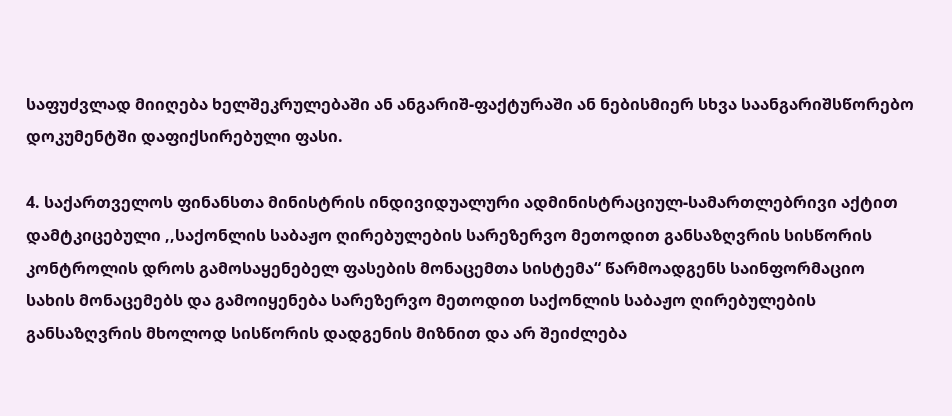საფუძვლად მიიღება ხელშეკრულებაში ან ანგარიშ-ფაქტურაში ან ნებისმიერ სხვა საანგარიშსწორებო დოკუმენტში დაფიქსირებული ფასი.

4. საქართველოს ფინანსთა მინისტრის ინდივიდუალური ადმინისტრაციულ-სამართლებრივი აქტით დამტკიცებული ,,საქონლის საბაჟო ღირებულების სარეზერვო მეთოდით განსაზღვრის სისწორის კონტროლის დროს გამოსაყენებელ ფასების მონაცემთა სისტემა“ წარმოადგენს საინფორმაციო სახის მონაცემებს და გამოიყენება სარეზერვო მეთოდით საქონლის საბაჟო ღირებულების განსაზღვრის მხოლოდ სისწორის დადგენის მიზნით და არ შეიძლება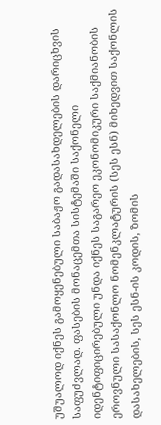უშუალოდ იქნეს გამოყენებული საბაჟო გადასახდელების დარიცხვის საფუძვლად. ფასების მონაცემთა სისტემაში საქონელი იდენტიფიცირებული უნდა იქნეს საგარეო ეკონომიკური საქმიანობის ეროვნული სასაქონლო ნომენკლატურის (სეს ესნ) მიხედვით საქონლის დასახელების, სეს ესნ-ის კოდის, ზომის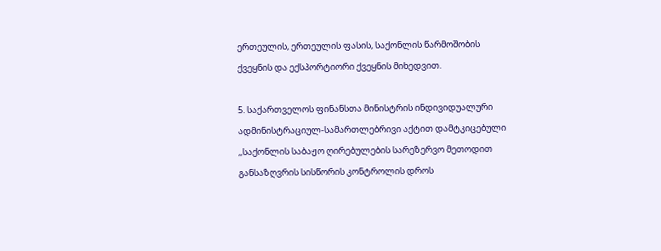ერთეულის, ერთეულის ფასის, საქონლის წარმოშობის ქვეყნის და ექსპორტიორი ქვეყნის მიხედვით.

5. საქართველოს ფინანსთა მინისტრის ინდივიდუალური ადმინისტრაციულ-სამართლებრივი აქტით დამტკიცებული ,,საქონლის საბაჟო ღირებულების სარეზერვო მეთოდით განსაზღვრის სისწორის კონტროლის დროს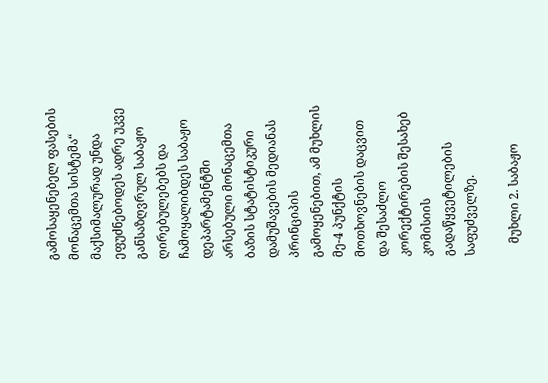გამოსაყენებელ ფასების მონაცემთა სისტემა“ მაქსიმალურად უნდა ეფუძნებოდეს ადრე უკვე განსაზღვრულ საბაჟო ღირებულებებს და ჩამოყალიბდეს საბაჟო დეპარტამენტში არსებული მონაცემთა ბაზის სტატისტიკური დამუშავების მედიანას პრინციპის გამოყენებით, ამ მუხლის მე-4 პუნქტის მოთხოვნების დაცვით და შესაძლო კორექტირების შესახებ კომისიის გადაწყვეტილების საფუძველზე.

    მუხლი 2. საბაჟო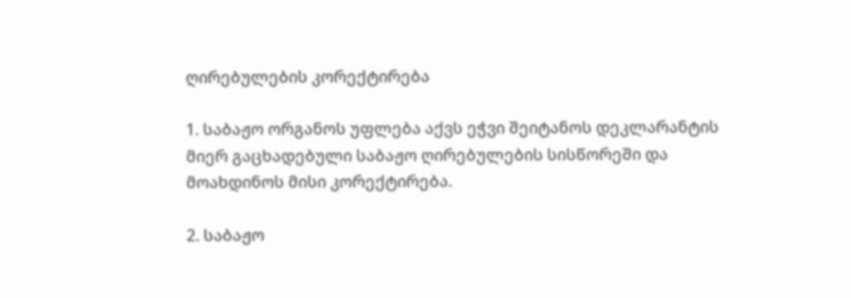ღირებულების კორექტირება

1. საბაჟო ორგანოს უფლება აქვს ეჭვი შეიტანოს დეკლარანტის მიერ გაცხადებული საბაჟო ღირებულების სისწორეში და მოახდინოს მისი კორექტირება.

2. საბაჟო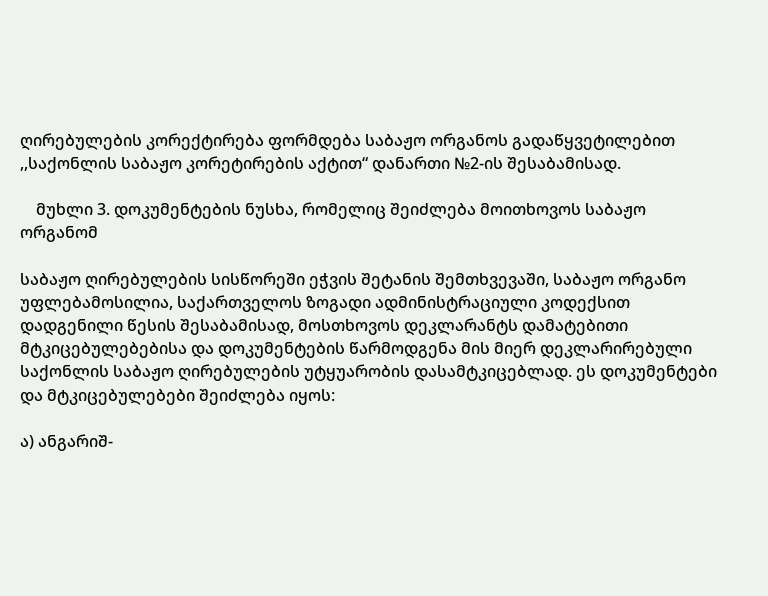ღირებულების კორექტირება ფორმდება საბაჟო ორგანოს გადაწყვეტილებით ,,საქონლის საბაჟო კორეტირების აქტით“ დანართი №2-ის შესაბამისად.

    მუხლი 3. დოკუმენტების ნუსხა, რომელიც შეიძლება მოითხოვოს საბაჟო ორგანომ

საბაჟო ღირებულების სისწორეში ეჭვის შეტანის შემთხვევაში, საბაჟო ორგანო უფლებამოსილია, საქართველოს ზოგადი ადმინისტრაციული კოდექსით დადგენილი წესის შესაბამისად, მოსთხოვოს დეკლარანტს დამატებითი მტკიცებულებებისა და დოკუმენტების წარმოდგენა მის მიერ დეკლარირებული საქონლის საბაჟო ღირებულების უტყუარობის დასამტკიცებლად. ეს დოკუმენტები და მტკიცებულებები შეიძლება იყოს:

ა) ანგარიშ-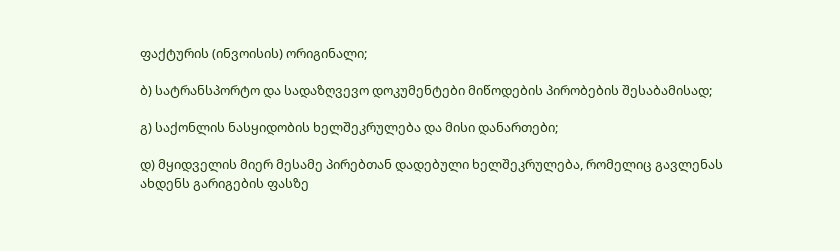ფაქტურის (ინვოისის) ორიგინალი;

ბ) სატრანსპორტო და სადაზღვევო დოკუმენტები მიწოდების პირობების შესაბამისად;

გ) საქონლის ნასყიდობის ხელშეკრულება და მისი დანართები;

დ) მყიდველის მიერ მესამე პირებთან დადებული ხელშეკრულება, რომელიც გავლენას ახდენს გარიგების ფასზე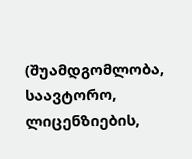(შუამდგომლობა, საავტორო, ლიცენზიების,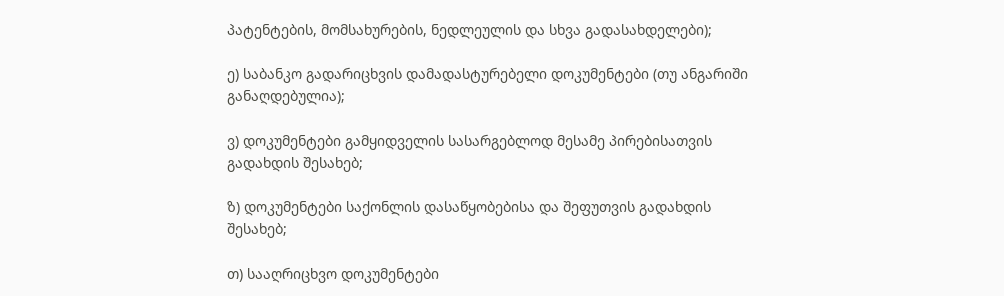პატენტების, მომსახურების, ნედლეულის და სხვა გადასახდელები);

ე) საბანკო გადარიცხვის დამადასტურებელი დოკუმენტები (თუ ანგარიში განაღდებულია);

ვ) დოკუმენტები გამყიდველის სასარგებლოდ მესამე პირებისათვის გადახდის შესახებ;

ზ) დოკუმენტები საქონლის დასაწყობებისა და შეფუთვის გადახდის შესახებ;

თ) სააღრიცხვო დოკუმენტები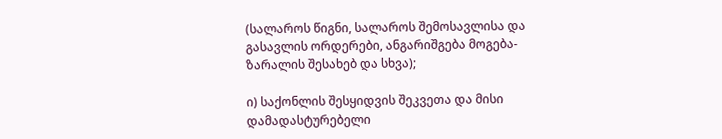(სალაროს წიგნი, სალაროს შემოსავლისა და გასავლის ორდერები, ანგარიშგება მოგება-ზარალის შესახებ და სხვა);

ი) საქონლის შესყიდვის შეკვეთა და მისი დამადასტურებელი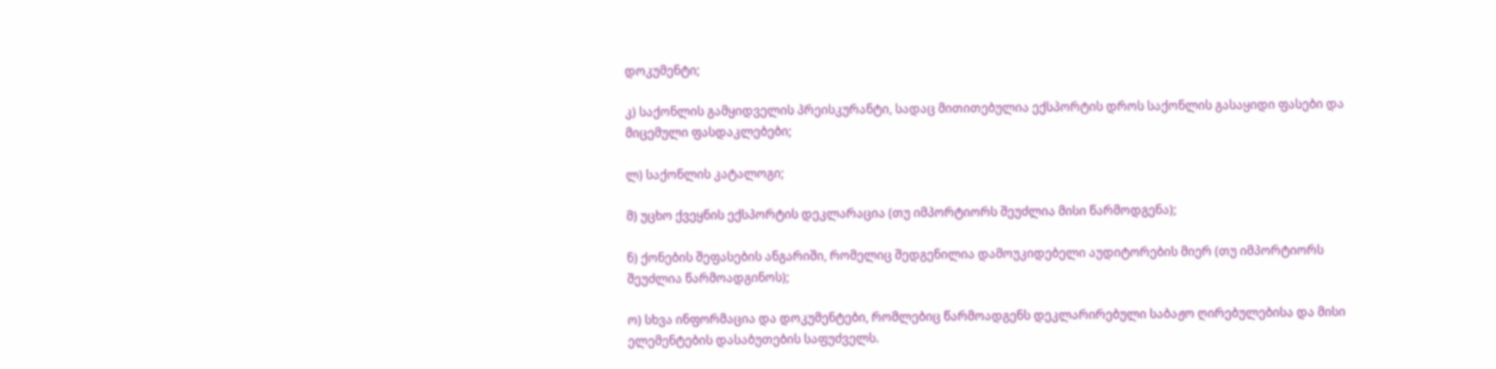დოკუმენტი;

კ) საქონლის გამყიდველის პრეისკურანტი, სადაც მითითებულია ექსპორტის დროს საქონლის გასაყიდი ფასები და მიცემული ფასდაკლებები;

ლ) საქონლის კატალოგი;

მ) უცხო ქვეყნის ექსპორტის დეკლარაცია (თუ იმპორტიორს შეუძლია მისი წარმოდგენა);

ნ) ქონების შეფასების ანგარიში, რომელიც შედგენილია დამოუკიდებელი აუდიტორების მიერ (თუ იმპორტიორს შეუძლია წარმოადგინოს);

ო) სხვა ინფორმაცია და დოკუმენტები, რომლებიც წარმოადგენს დეკლარირებული საბაჟო ღირებულებისა და მისი ელემენტების დასაბუთების საფუძველს.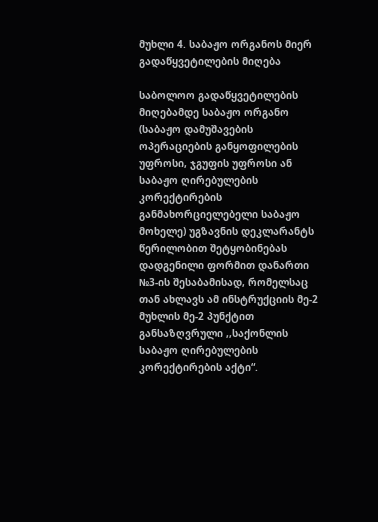მუხლი 4. საბაჟო ორგანოს მიერ გადაწყვეტილების მიღება

საბოლოო გადაწყვეტილების მიღებამდე საბაჟო ორგანო (საბაჟო დამუშავების ოპერაციების განყოფილების უფროსი, ჯგუფის უფროსი ან საბაჟო ღირებულების კორექტირების განმახორციელებელი საბაჟო მოხელე) უგზავნის დეკლარანტს წერილობით შეტყობინებას დადგენილი ფორმით დანართი №3-ის შესაბამისად, რომელსაც თან ახლავს ამ ინსტრუქციის მე-2 მუხლის მე-2 პუნქტით განსაზღვრული ,,საქონლის საბაჟო ღირებულების კორექტირების აქტი“.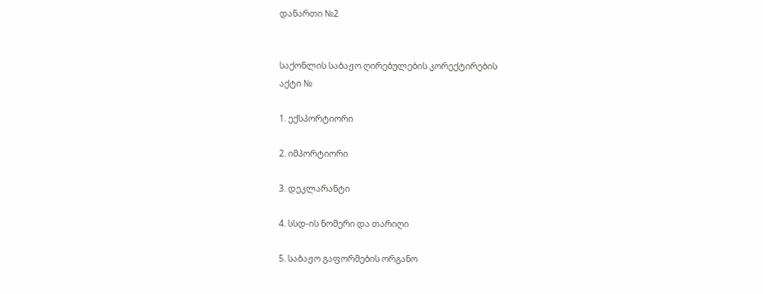დანართი №2


საქონლის საბაჟო ღირებულების კორექტირების
აქტი №

1. ექსპორტიორი

2. იმპორტიორი

3. დეკლარანტი

4. სსდ-ის ნომერი და თარიღი

5. საბაჟო გაფორმების ორგანო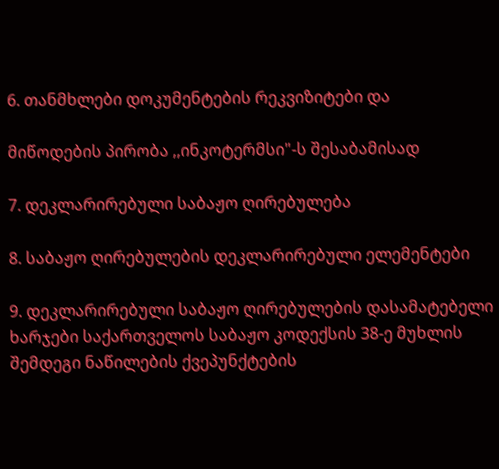6. თანმხლები დოკუმენტების რეკვიზიტები და

მიწოდების პირობა ,,ინკოტერმსი"-ს შესაბამისად

7. დეკლარირებული საბაჟო ღირებულება

8. საბაჟო ღირებულების დეკლარირებული ელემენტები

9. დეკლარირებული საბაჟო ღირებულების დასამატებელი ხარჯები საქართველოს საბაჟო კოდექსის 38-ე მუხლის შემდეგი ნაწილების ქვეპუნქტების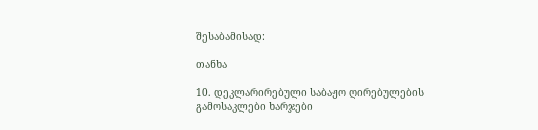შესაბამისად:

თანხა

10. დეკლარირებული საბაჟო ღირებულების გამოსაკლები ხარჯები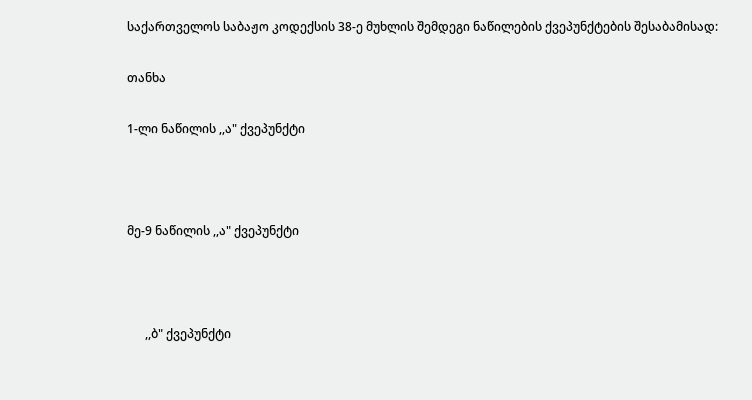საქართველოს საბაჟო კოდექსის 38-ე მუხლის შემდეგი ნაწილების ქვეპუნქტების შესაბამისად:

თანხა

1-ლი ნაწილის ,,ა" ქვეპუნქტი



მე-9 ნაწილის ,,ა" ქვეპუნქტი



      ,,ბ" ქვეპუნქტი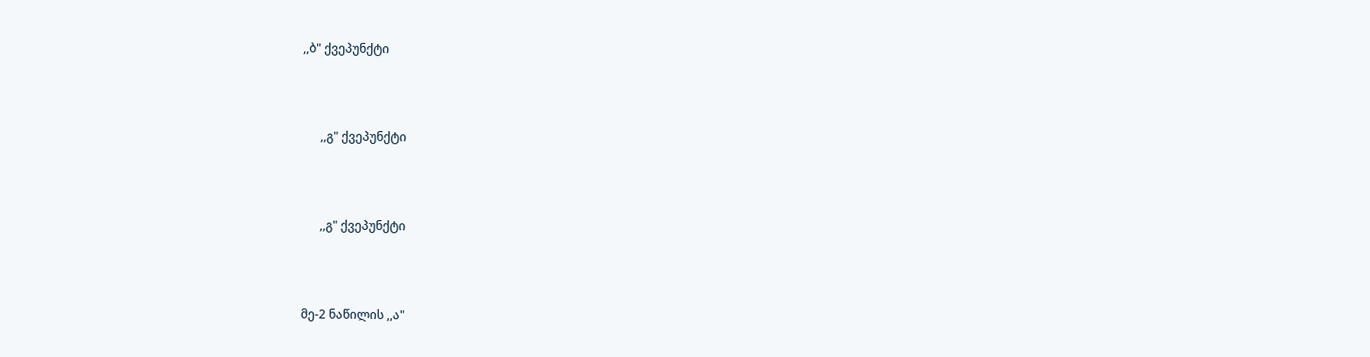,,ბ" ქვეპუნქტი



      ,,გ" ქვეპუნქტი



      ,,გ" ქვეპუნქტი



მე-2 ნაწილის ,,ა"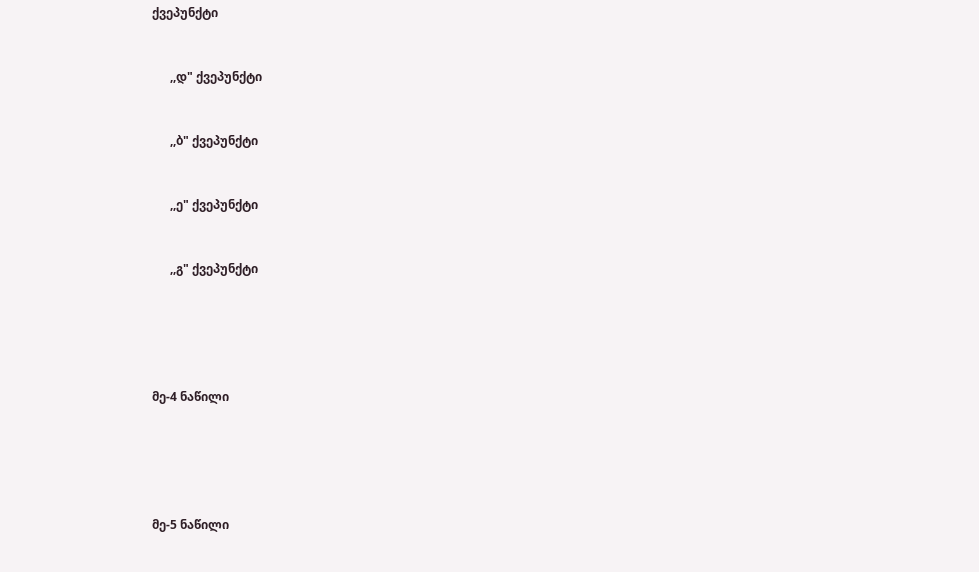ქვეპუნქტი



      ,,დ" ქვეპუნქტი



      ,,ბ" ქვეპუნქტი



      ,,ე" ქვეპუნქტი



      ,,გ" ქვეპუნქტი







მე-4 ნაწილი







მე-5 ნაწილი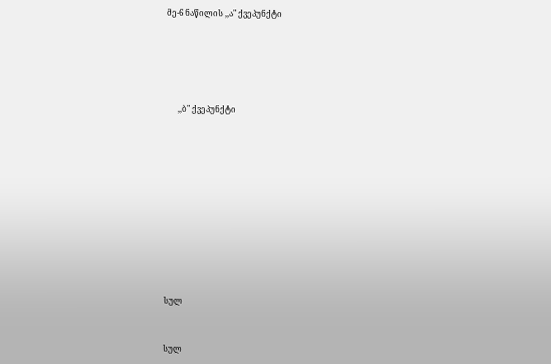მე-6 ნაწილის ,,ა" ქვეპუნქტი







      ,,ბ" ქვეპუნქტი















სულ



სულ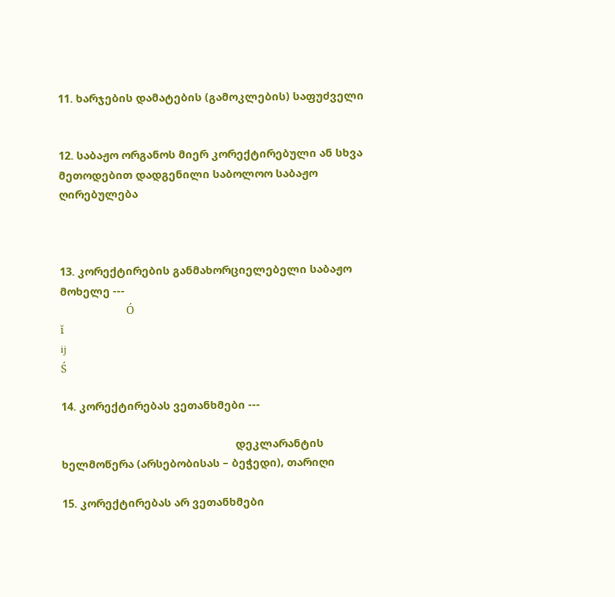11. ხარჯების დამატების (გამოკლების) საფუძველი


12. საბაჟო ორგანოს მიერ კორექტირებული ან სხვა მეთოდებით დადგენილი საბოლოო საბაჟო ღირებულება



13. კორექტირების განმახორციელებელი საბაჟო მოხელე ---
                      Ó
ĭ
ij
Ś

14. კორექტირებას ვეთანხმები ---

                                                          დეკლარანტის ხელმოწერა (არსებობისას – ბეჭედი), თარიღი

15. კორექტირებას არ ვეთანხმები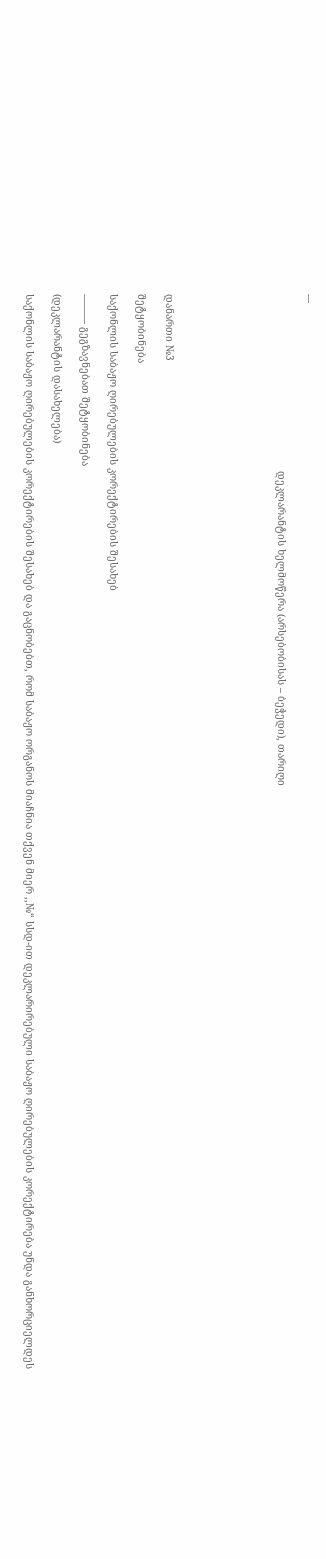---

                                                           დეკლარანტის ხელმოწერა (არსებობისას – ბეჭედი), თარიღი







დანართი №3

შეტყობინება

საქონლის საბაჟო ღირებულების კორექტირების შესახებ

——— გეგზავნებათ შეტყობინება

(დეკლარანტის დასახელება)

საქონლის საბაჟო ღირებულების კორექტირების შესახებ და გაცნობებთ, რომ საბაჟო ორგანოს მიაჩნია თქვენ მიერ ,,№“ სსდ-ით დეკლარირებული საბაჟო ღირებულების კორექტირება უნდა განხორციელდეს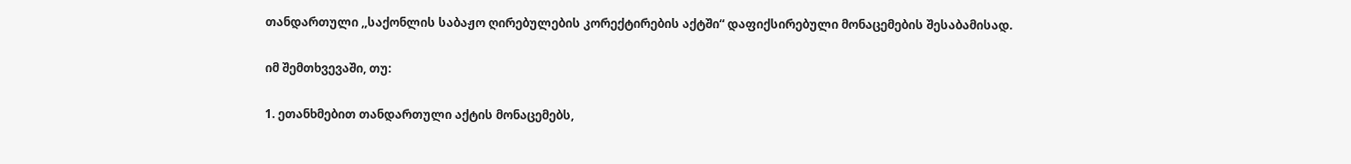თანდართული ,,საქონლის საბაჟო ღირებულების კორექტირების აქტში“ დაფიქსირებული მონაცემების შესაბამისად.

იმ შემთხვევაში, თუ:

1. ეთანხმებით თანდართული აქტის მონაცემებს,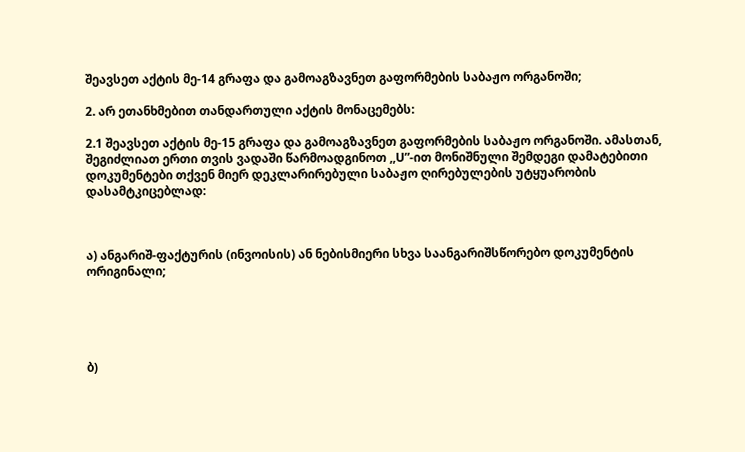შეავსეთ აქტის მე-14 გრაფა და გამოაგზავნეთ გაფორმების საბაჟო ორგანოში;

2. არ ეთანხმებით თანდართული აქტის მონაცემებს:

2.1 შეავსეთ აქტის მე-15 გრაფა და გამოაგზავნეთ გაფორმების საბაჟო ორგანოში. ამასთან, შეგიძლიათ ერთი თვის ვადაში წარმოადგინოთ ,,U”-ით მონიშნული შემდეგი დამატებითი დოკუმენტები თქვენ მიერ დეკლარირებული საბაჟო ღირებულების უტყუარობის დასამტკიცებლად:



ა) ანგარიშ-ფაქტურის (ინვოისის) ან ნებისმიერი სხვა საანგარიშსწორებო დოკუმენტის ორიგინალი;





ბ)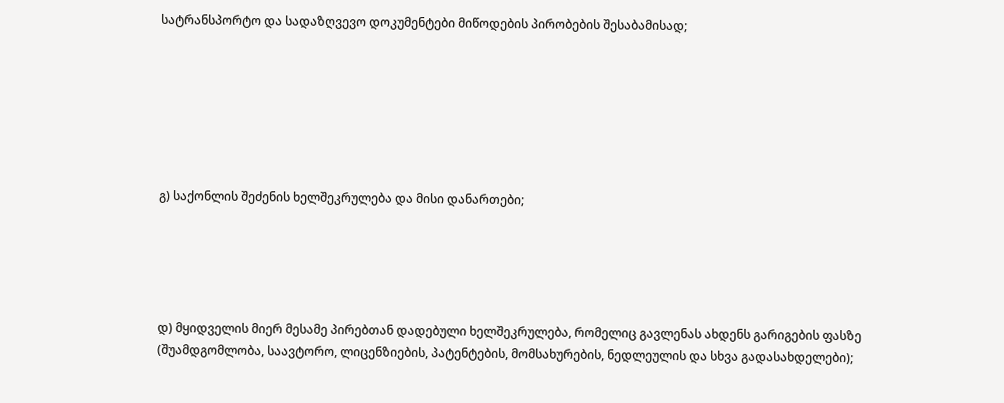სატრანსპორტო და სადაზღვევო დოკუმენტები მიწოდების პირობების შესაბამისად;







გ) საქონლის შეძენის ხელშეკრულება და მისი დანართები;





დ) მყიდველის მიერ მესამე პირებთან დადებული ხელშეკრულება, რომელიც გავლენას ახდენს გარიგების ფასზე (შუამდგომლობა, საავტორო, ლიცენზიების, პატენტების, მომსახურების, ნედლეულის და სხვა გადასახდელები);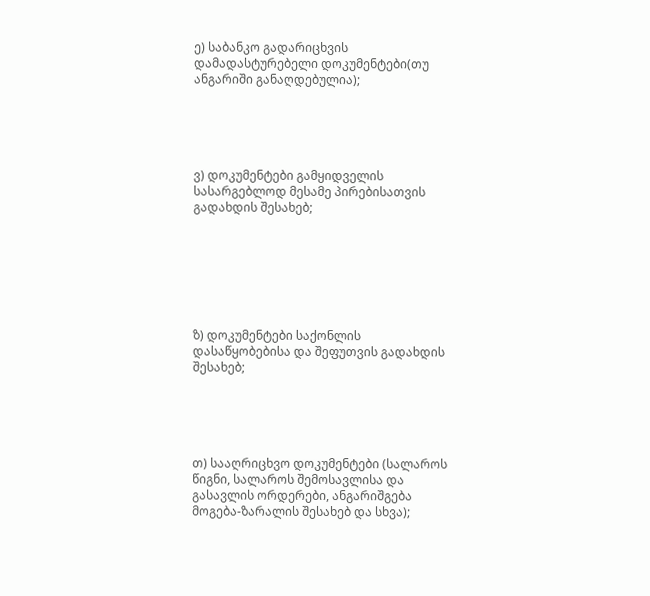ე) საბანკო გადარიცხვის დამადასტურებელი დოკუმენტები(თუ ანგარიში განაღდებულია);





ვ) დოკუმენტები გამყიდველის სასარგებლოდ მესამე პირებისათვის გადახდის შესახებ;







ზ) დოკუმენტები საქონლის დასაწყობებისა და შეფუთვის გადახდის შესახებ;





თ) სააღრიცხვო დოკუმენტები (სალაროს წიგნი, სალაროს შემოსავლისა და გასავლის ორდერები, ანგარიშგება მოგება-ზარალის შესახებ და სხვა);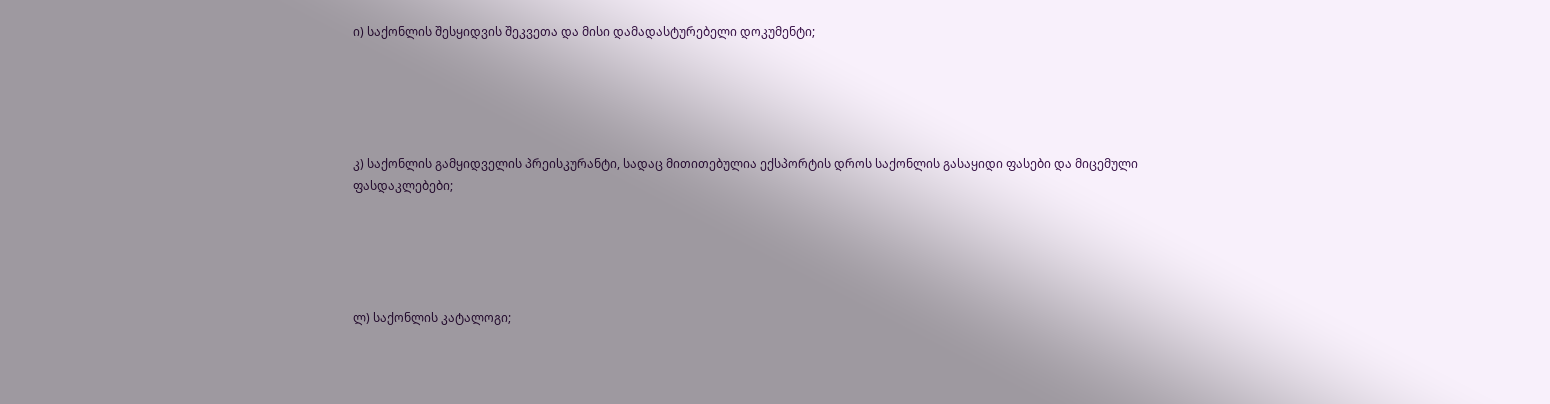ი) საქონლის შესყიდვის შეკვეთა და მისი დამადასტურებელი დოკუმენტი;





კ) საქონლის გამყიდველის პრეისკურანტი, სადაც მითითებულია ექსპორტის დროს საქონლის გასაყიდი ფასები და მიცემული ფასდაკლებები;





ლ) საქონლის კატალოგი;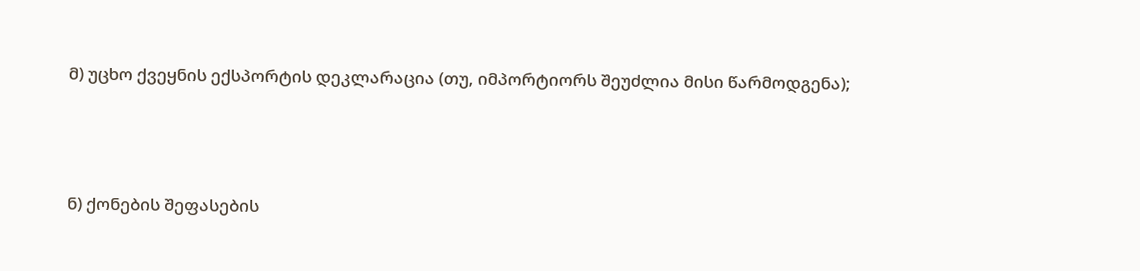მ) უცხო ქვეყნის ექსპორტის დეკლარაცია (თუ, იმპორტიორს შეუძლია მისი წარმოდგენა);





ნ) ქონების შეფასების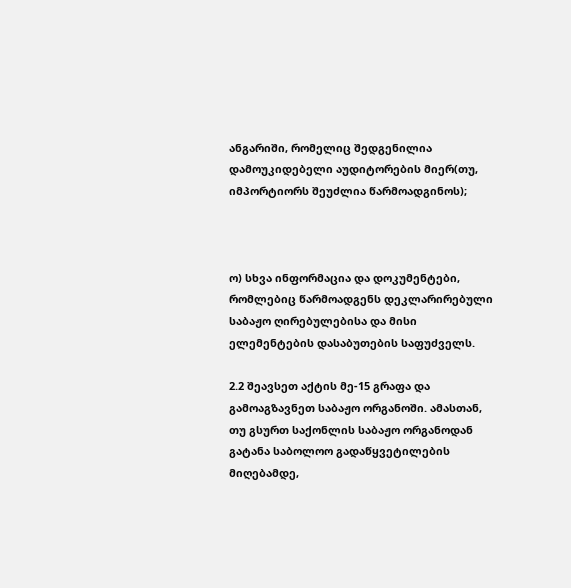ანგარიში, რომელიც შედგენილია დამოუკიდებელი აუდიტორების მიერ(თუ, იმპორტიორს შეუძლია წარმოადგინოს);



ო) სხვა ინფორმაცია და დოკუმენტები, რომლებიც წარმოადგენს დეკლარირებული საბაჟო ღირებულებისა და მისი ელემენტების დასაბუთების საფუძველს.

2.2 შეავსეთ აქტის მე-15 გრაფა და გამოაგზავნეთ საბაჟო ორგანოში. ამასთან, თუ გსურთ საქონლის საბაჟო ორგანოდან გატანა საბოლოო გადაწყვეტილების მიღებამდე,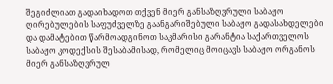შეგიძლიათ გადაიხადოთ თქვენ მიერ განსაზღვრული საბაჟო ღირებულების საფუძველზე გაანგარიშებული საბაჟო გადასახდელები და დამატებით წარმოადგინოთ საკმარისი გარანტია საქართველოს საბაჟო კოდექსის შესაბამისად, რომელიც მოიცავს საბაჟო ორგანოს მიერ განსაზღვრულ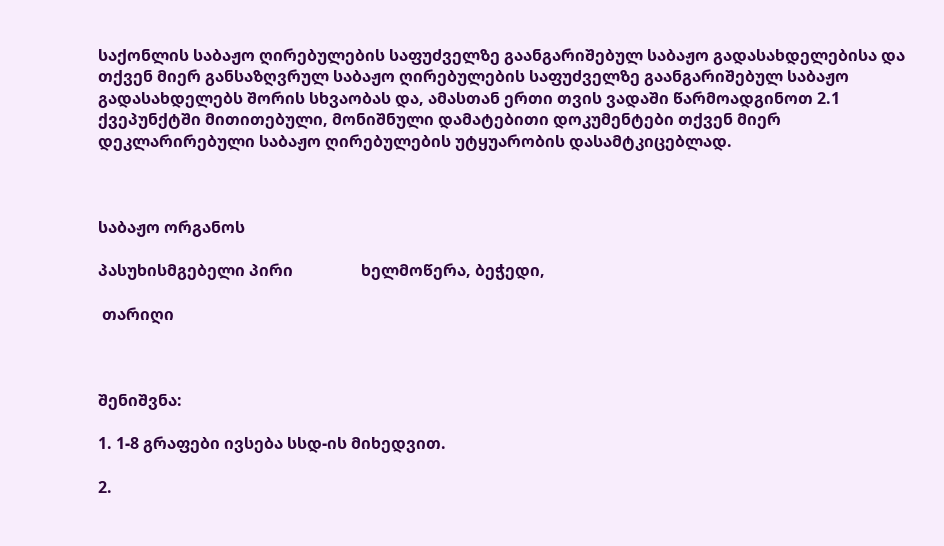საქონლის საბაჟო ღირებულების საფუძველზე გაანგარიშებულ საბაჟო გადასახდელებისა და თქვენ მიერ განსაზღვრულ საბაჟო ღირებულების საფუძველზე გაანგარიშებულ საბაჟო გადასახდელებს შორის სხვაობას და, ამასთან ერთი თვის ვადაში წარმოადგინოთ 2.1 ქვეპუნქტში მითითებული, მონიშნული დამატებითი დოკუმენტები თქვენ მიერ დეკლარირებული საბაჟო ღირებულების უტყუარობის დასამტკიცებლად.



საბაჟო ორგანოს

პასუხისმგებელი პირი                 ხელმოწერა, ბეჭედი,

 თარიღი



შენიშვნა:

1. 1-8 გრაფები ივსება სსდ-ის მიხედვით.

2.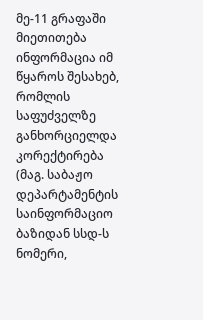მე-11 გრაფაში მიეთითება ინფორმაცია იმ წყაროს შესახებ, რომლის საფუძველზე განხორციელდა კორექტირება (მაგ. საბაჟო დეპარტამენტის საინფორმაციო ბაზიდან სსდ-ს ნომერი,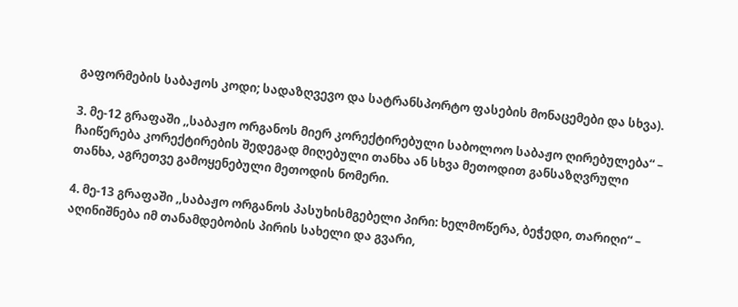გაფორმების საბაჟოს კოდი; სადაზღვევო და სატრანსპორტო ფასების მონაცემები და სხვა).

3. მე-12 გრაფაში ,,საბაჟო ორგანოს მიერ კორექტირებული საბოლოო საბაჟო ღირებულება“ – ჩაიწერება კორექტირების შედეგად მიღებული თანხა ან სხვა მეთოდით განსაზღვრული თანხა, აგრეთვე გამოყენებული მეთოდის ნომერი.

4. მე-13 გრაფაში ,,საბაჟო ორგანოს პასუხისმგებელი პირი: ხელმოწერა, ბეჭედი, თარიღი“ – აღინიშნება იმ თანამდებობის პირის სახელი და გვარი,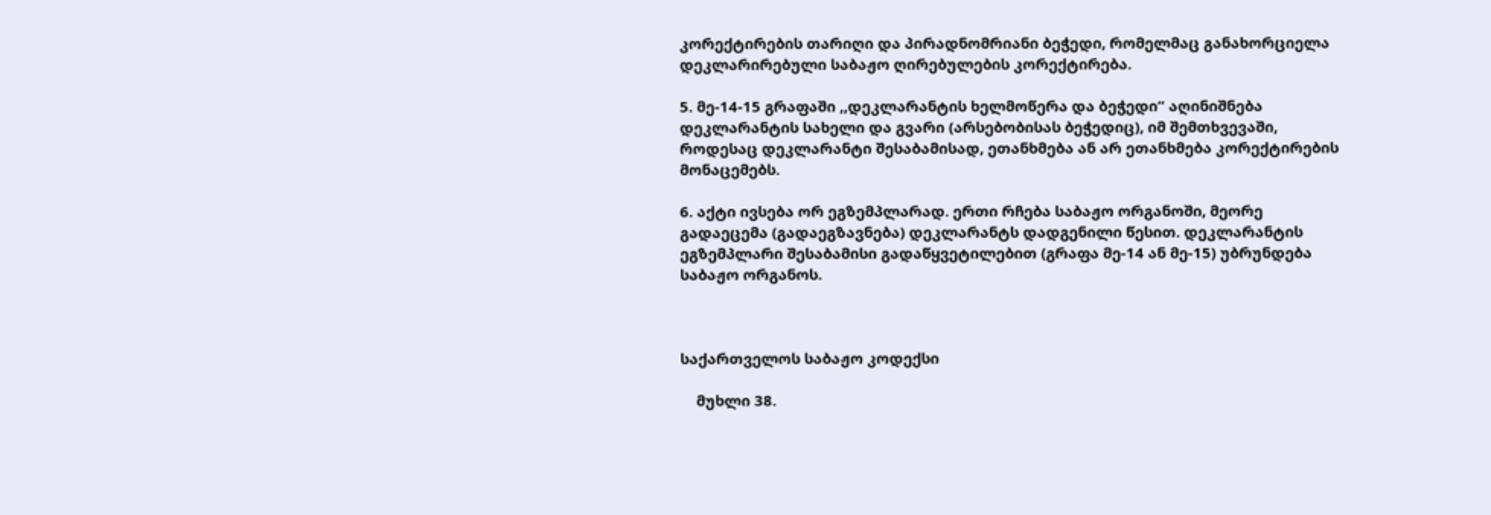კორექტირების თარიღი და პირადნომრიანი ბეჭედი, რომელმაც განახორციელა დეკლარირებული საბაჟო ღირებულების კორექტირება.

5. მე-14-15 გრაფაში ,,დეკლარანტის ხელმოწერა და ბეჭედი“ აღინიშნება დეკლარანტის სახელი და გვარი (არსებობისას ბეჭედიც), იმ შემთხვევაში, როდესაც დეკლარანტი შესაბამისად, ეთანხმება ან არ ეთანხმება კორექტირების მონაცემებს.

6. აქტი ივსება ორ ეგზემპლარად. ერთი რჩება საბაჟო ორგანოში, მეორე გადაეცემა (გადაეგზავნება) დეკლარანტს დადგენილი წესით. დეკლარანტის ეგზემპლარი შესაბამისი გადაწყვეტილებით (გრაფა მე-14 ან მე-15) უბრუნდება საბაჟო ორგანოს.



საქართველოს საბაჟო კოდექსი

    მუხლი 38.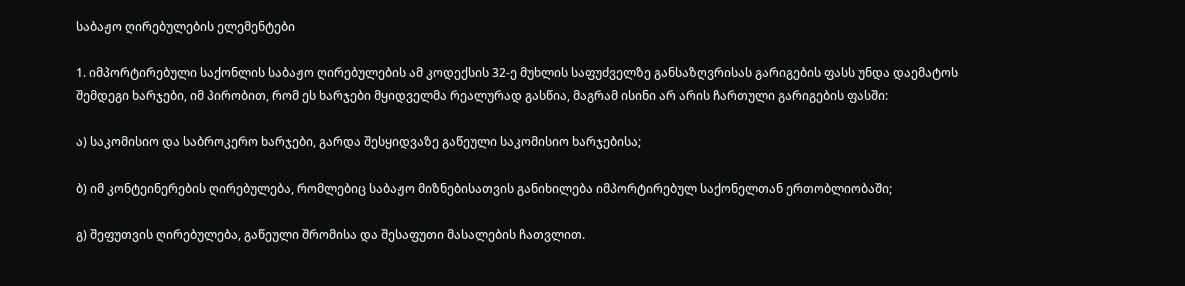საბაჟო ღირებულების ელემენტები

1. იმპორტირებული საქონლის საბაჟო ღირებულების ამ კოდექსის 32-ე მუხლის საფუძველზე განსაზღვრისას გარიგების ფასს უნდა დაემატოს შემდეგი ხარჯები, იმ პირობით, რომ ეს ხარჯები მყიდველმა რეალურად გასწია, მაგრამ ისინი არ არის ჩართული გარიგების ფასში:

ა) საკომისიო და საბროკერო ხარჯები, გარდა შესყიდვაზე გაწეული საკომისიო ხარჯებისა;

ბ) იმ კონტეინერების ღირებულება, რომლებიც საბაჟო მიზნებისათვის განიხილება იმპორტირებულ საქონელთან ერთობლიობაში;

გ) შეფუთვის ღირებულება, გაწეული შრომისა და შესაფუთი მასალების ჩათვლით.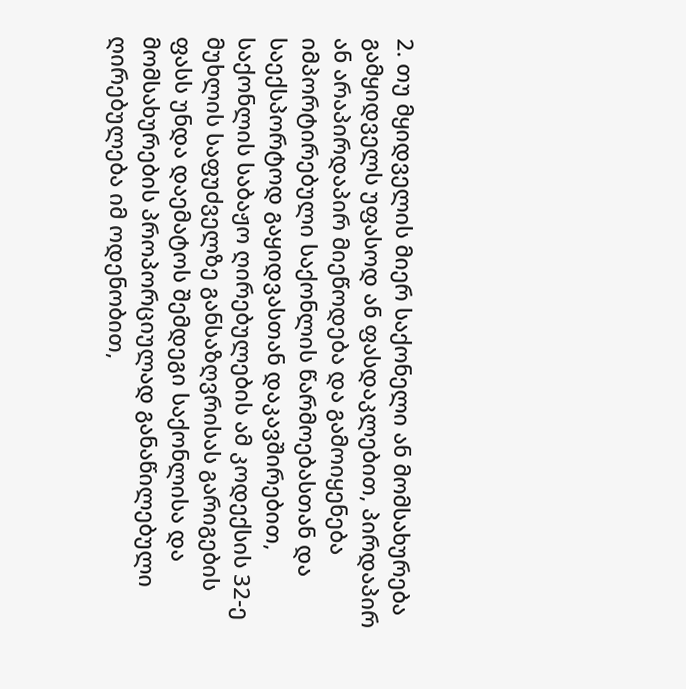2. თუ მყიდველის მიერ საქონელი ან მომსახურება გამყიდველს უფასოდ ან ფასდაკლებით, პირდაპირ ან არაპირდაპირ მიეწოდება და გამოიყენება იმპორტირებული საქონლის წარმოებასთან და საექსპორტოდ გაყიდვასთან დაკავშირებით, საქონლის საბაჟო ღირებულების ამ კოდექსის 32-ე მუხლის საფუძველზე განსაზღვრისას გარიგების ფასს უნდა დაემატოს შემდეგი საქონლისა და მომსახურების პროპორციულად განაწილებული ღირებულება იმ ოდენობით,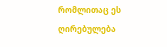რომლითაც ეს ღირებულება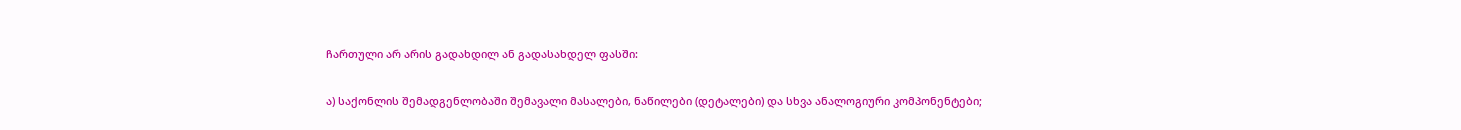ჩართული არ არის გადახდილ ან გადასახდელ ფასში:

ა) საქონლის შემადგენლობაში შემავალი მასალები, ნაწილები (დეტალები) და სხვა ანალოგიური კომპონენტები;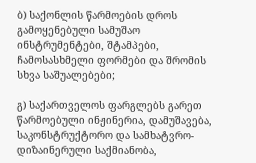ბ) საქონლის წარმოების დროს გამოყენებული სამუშაო ინსტრუმენტები, შტამპები, ჩამოსასხმელი ფორმები და შრომის სხვა საშუალებები;

გ) საქართველოს ფარგლებს გარეთ წარმოებული ინჟინერია, დამუშავება, საკონსტრუქტორო და სამხატვრო-დიზაინერული საქმიანობა,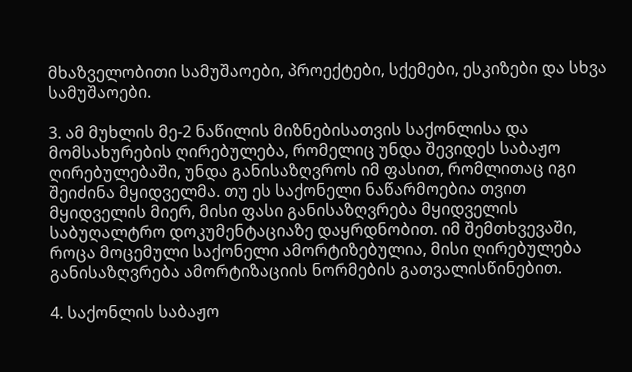მხაზველობითი სამუშაოები, პროექტები, სქემები, ესკიზები და სხვა სამუშაოები.

3. ამ მუხლის მე-2 ნაწილის მიზნებისათვის საქონლისა და მომსახურების ღირებულება, რომელიც უნდა შევიდეს საბაჟო ღირებულებაში, უნდა განისაზღვროს იმ ფასით, რომლითაც იგი შეიძინა მყიდველმა. თუ ეს საქონელი ნაწარმოებია თვით მყიდველის მიერ, მისი ფასი განისაზღვრება მყიდველის საბუღალტრო დოკუმენტაციაზე დაყრდნობით. იმ შემთხვევაში, როცა მოცემული საქონელი ამორტიზებულია, მისი ღირებულება განისაზღვრება ამორტიზაციის ნორმების გათვალისწინებით.

4. საქონლის საბაჟო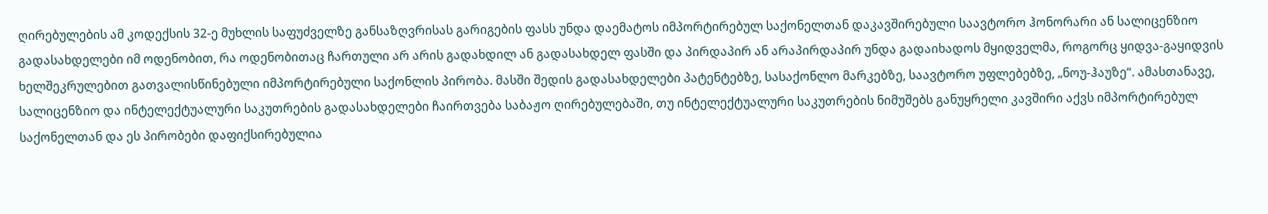ღირებულების ამ კოდექსის 32-ე მუხლის საფუძველზე განსაზღვრისას გარიგების ფასს უნდა დაემატოს იმპორტირებულ საქონელთან დაკავშირებული საავტორო ჰონორარი ან სალიცენზიო გადასახდელები იმ ოდენობით, რა ოდენობითაც ჩართული არ არის გადახდილ ან გადასახდელ ფასში და პირდაპირ ან არაპირდაპირ უნდა გადაიხადოს მყიდველმა, როგორც ყიდვა-გაყიდვის ხელშეკრულებით გათვალისწინებული იმპორტირებული საქონლის პირობა. მასში შედის გადასახდელები პატენტებზე, სასაქონლო მარკებზე, საავტორო უფლებებზე, „ნოუ-ჰაუზე“. ამასთანავე, სალიცენზიო და ინტელექტუალური საკუთრების გადასახდელები ჩაირთვება საბაჟო ღირებულებაში, თუ ინტელექტუალური საკუთრების ნიმუშებს განუყრელი კავშირი აქვს იმპორტირებულ საქონელთან და ეს პირობები დაფიქსირებულია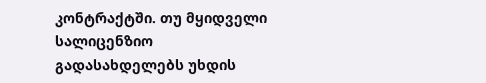კონტრაქტში. თუ მყიდველი სალიცენზიო გადასახდელებს უხდის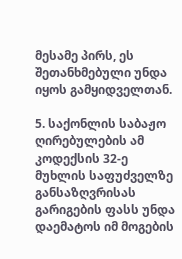მესამე პირს, ეს შეთანხმებული უნდა იყოს გამყიდველთან.

5. საქონლის საბაჟო ღირებულების ამ კოდექსის 32-ე მუხლის საფუძველზე განსაზღვრისას გარიგების ფასს უნდა დაემატოს იმ მოგების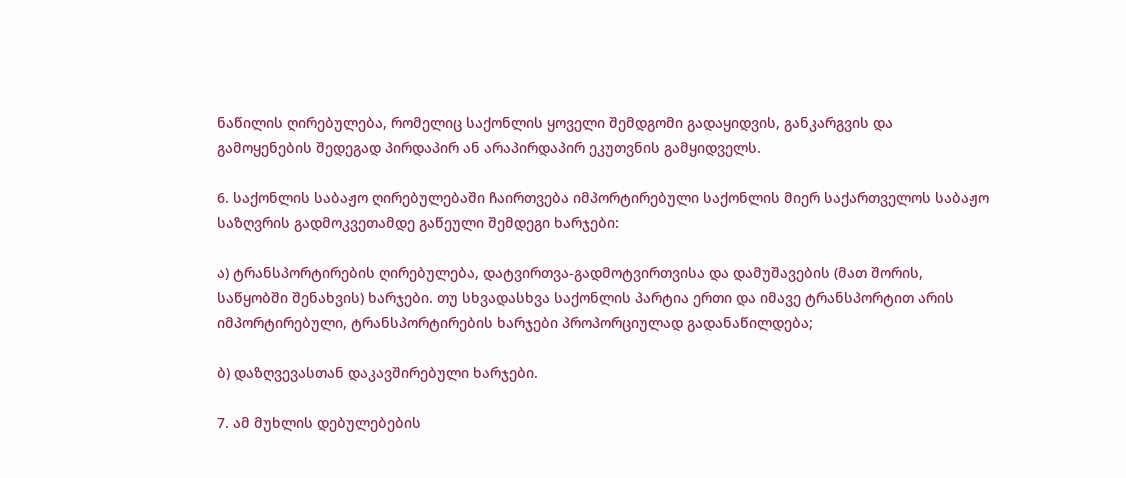ნაწილის ღირებულება, რომელიც საქონლის ყოველი შემდგომი გადაყიდვის, განკარგვის და გამოყენების შედეგად პირდაპირ ან არაპირდაპირ ეკუთვნის გამყიდველს.

6. საქონლის საბაჟო ღირებულებაში ჩაირთვება იმპორტირებული საქონლის მიერ საქართველოს საბაჟო საზღვრის გადმოკვეთამდე გაწეული შემდეგი ხარჯები:

ა) ტრანსპორტირების ღირებულება, დატვირთვა-გადმოტვირთვისა და დამუშავების (მათ შორის, საწყობში შენახვის) ხარჯები. თუ სხვადასხვა საქონლის პარტია ერთი და იმავე ტრანსპორტით არის იმპორტირებული, ტრანსპორტირების ხარჯები პროპორციულად გადანაწილდება;

ბ) დაზღვევასთან დაკავშირებული ხარჯები.

7. ამ მუხლის დებულებების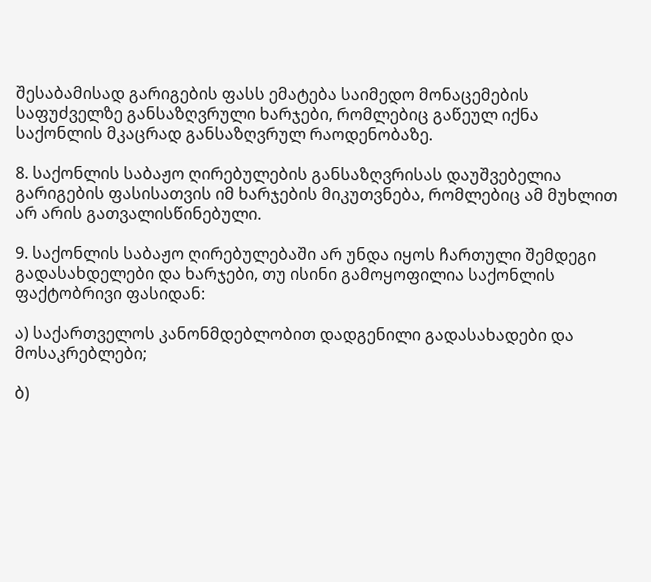შესაბამისად გარიგების ფასს ემატება საიმედო მონაცემების საფუძველზე განსაზღვრული ხარჯები, რომლებიც გაწეულ იქნა საქონლის მკაცრად განსაზღვრულ რაოდენობაზე.

8. საქონლის საბაჟო ღირებულების განსაზღვრისას დაუშვებელია გარიგების ფასისათვის იმ ხარჯების მიკუთვნება, რომლებიც ამ მუხლით არ არის გათვალისწინებული.

9. საქონლის საბაჟო ღირებულებაში არ უნდა იყოს ჩართული შემდეგი გადასახდელები და ხარჯები, თუ ისინი გამოყოფილია საქონლის ფაქტობრივი ფასიდან:

ა) საქართველოს კანონმდებლობით დადგენილი გადასახადები და მოსაკრებლები;

ბ)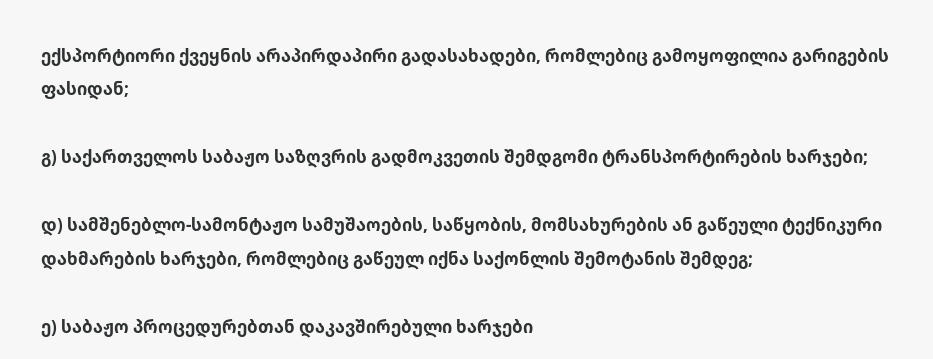ექსპორტიორი ქვეყნის არაპირდაპირი გადასახადები, რომლებიც გამოყოფილია გარიგების ფასიდან;

გ) საქართველოს საბაჟო საზღვრის გადმოკვეთის შემდგომი ტრანსპორტირების ხარჯები;

დ) სამშენებლო-სამონტაჟო სამუშაოების, საწყობის, მომსახურების ან გაწეული ტექნიკური დახმარების ხარჯები, რომლებიც გაწეულ იქნა საქონლის შემოტანის შემდეგ;

ე) საბაჟო პროცედურებთან დაკავშირებული ხარჯები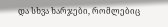და სხვა ხარჯები, რომლებიც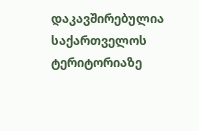დაკავშირებულია საქართველოს ტერიტორიაზე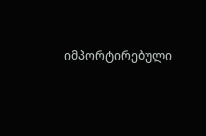იმპორტირებული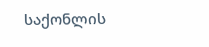საქონლის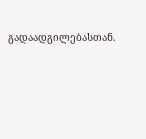გადაადგილებასთან.